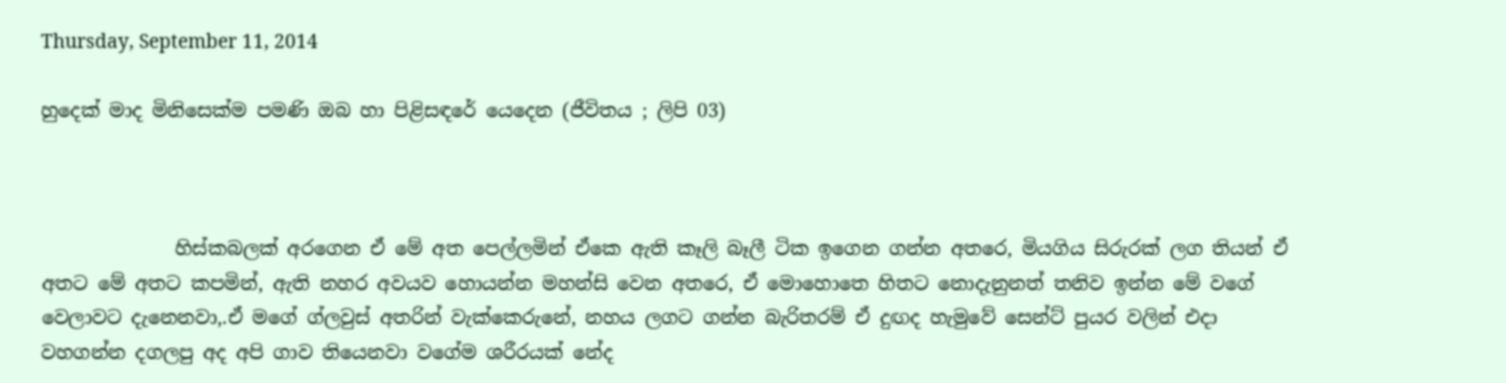Thursday, September 11, 2014

හුදෙක් මාද මිනිසෙක්ම පමණි ඔබ හා පිළිසඳරේ යෙදෙන (ජීවිතය ; ලිපි 03)



              හිස්කබලක් අරගෙන ඒ මේ අත පෙල්ලමින් ඒකෙ ඇති කෑලි බෑලී ටික ඉගෙන ගන්න අතරෙ, මියගිය සිරුරක් ලග තියන් ඒ අතට මේ අතට කපමින්, ඇති නහර අවයව හොයන්න මහන්සි වෙන අතරෙ, ඒ මොහොතෙ හිතට නොදැනුනත් තනිව ඉන්න මේ වගේ වෙලාවට දැනෙනවා,.ඒ මගේ ග්ලවුස් අතරින් වැක්කෙරුනේ, නහය ලගට ගන්න බැරිතරම් ඒ දුඟද හැමුවේ සෙන්ට් පුයර වලින් එදා වහගන්න දගලපු අද අපි ගාව තියෙනවා වගේම ශරීරයක් නේද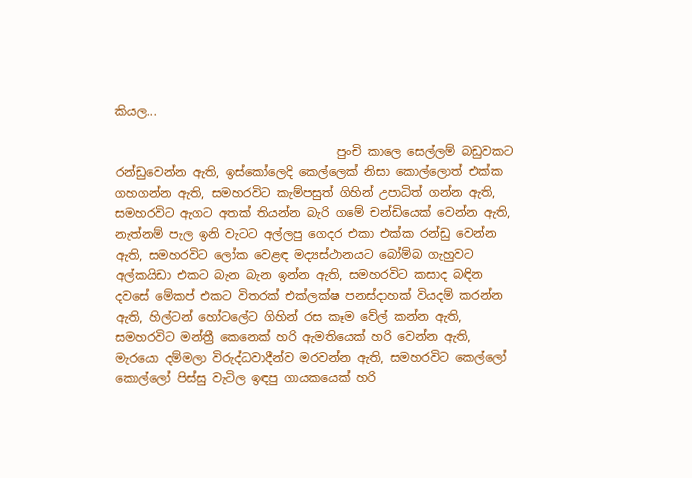කියල...

                                     පුංචි කාලෙ සෙල්ලම් බඩුවකට රන්ඩුවෙන්න ඇති, ඉස්කෝලෙදි කෙල්ලෙක් නිසා කොල්ලොත් එක්ක ගහගන්න ඇති, සමහරවිට කැම්පසුත් ගිහින් උපාධිත් ගන්න ඇති, සමහරවිට ඇගට අතක් තියන්න බැරි ගමේ චන්ඩියෙක් වෙන්න ඇති, නැත්නම් පැල ඉනි වැටට අල්ලපු ගෙදර එකා එක්ක රන්ඩු වෙන්න ඇති, සමහරවිට ලෝක වෙළඳ මද්‍යස්ථානයට බෝම්බ ගැහුවට අල්කයිඩා එකට බැන බැන ඉන්න ඇති, සමහරවිට කසාද බඳින දවසේ මේකප් එකට විතරක් එක්ලක්ෂ පනස්දාහක් වියදම් කරන්න ඇති, හිල්ටන් හෝටලේට ගිහින් රස කෑම වේල් කන්න ඇති, සමහරවිට මන්ත්‍රී කෙනෙක් හරි ඇමතියෙක් හරි වෙන්න ඇති, මැරයො දම්මලා විරුද්ධවාදීන්ව මරවන්න ඇති, සමහරවිට කෙල්ලෝ කොල්ලෝ පිස්සු වැටිල ඉඳපු ගායකයෙක් හරි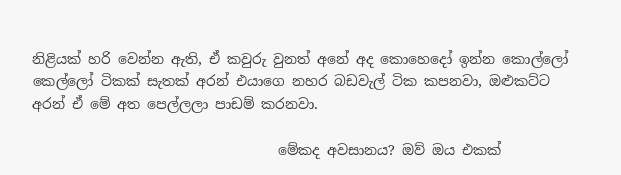නිළියක් හරි වෙන්න ඇති, ඒ කවුරු වුනත් අනේ අද කොහෙදෝ ඉන්න කොල්ලෝ කෙල්ලෝ ටිකක් සැතක් අරන් එයාගෙ නහර බඩවැල් ටික කපනවා, ඔළුකට්ට අරන් ඒ මේ අත පෙල්ලලා පාඩම් කරනවා.

                                   මේකද අවසානය? ඔව් ඔය එකක්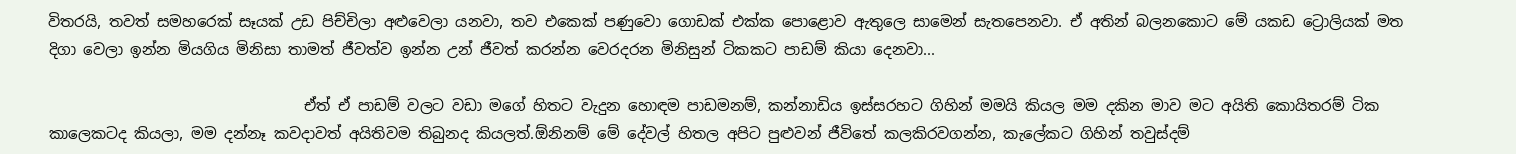විතරයි, තවත් සමහරෙක් සෑයක් උඩ පිච්චිලා අළුවෙලා යනවා, තව එකෙක් පණුවො ගොඩක් එක්ක පොළොව ඇතුලෙ සාමෙන් සැතපෙනවා. ඒ අතින් බලනකොට මේ යකඩ ට්‍රොලියක් මත දිගා වෙලා ඉන්න මියගිය මිනිසා තාමත් ජීවත්ව ඉන්න උන් ජීවත් කරන්න වෙරදරන මිනිසුන් ටිකකට පාඩම් කියා දෙනවා...

                                  ඒත් ඒ පාඩම් වලට වඩා මගේ හිතට වැදුන හොඳම පාඩමනම්, කන්නාඩිය ඉස්සරහට ගිහින් මමයි කියල මම දකින මාව මට අයිති කොයිතරම් ටික කාලෙකටද කියලා, මම දන්නෑ කවදාවත් අයිතිවම තිබුනද කියලත්.ඕනිනම් මේ දේවල් හිතල අපිට පුළුවන් ජීවිතේ කලකිරවගන්න, කැලේකට ගිහින් තවුස්දම්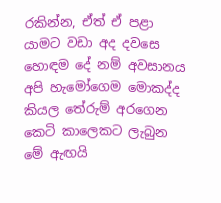රකින්න, ඒත් ඒ පළා යාමට වඩා අද දවසෙ හොඳම දේ නම් අවසානය අපි හැමෝගෙම මොකද්ද කියල තේරුම් අරගෙන කෙටි කාලෙකට ලැබුන මේ ඇඟයි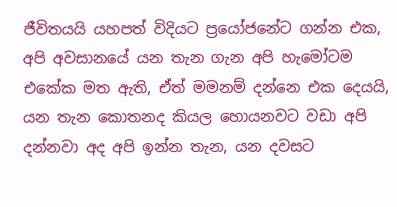ජීවිතයයි යහපත් විදියට ප්‍රයෝජනේට ගන්න එක, අපි අවසානයේ යන තැන ගැන අපි හැමෝටම එකේක මත ඇති, ඒත් මමනම් දන්නෙ එක දෙයයි, යන තැන කොතනද කියල හොයනවට වඩා අපි දන්නවා අද අපි ඉන්න තැන, යන දවසට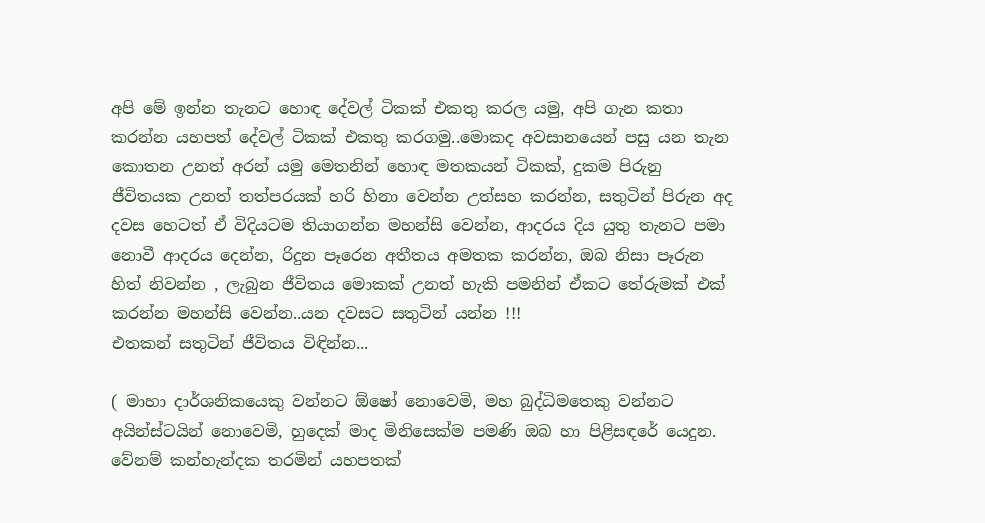අපි මේ ඉන්න තැනට හොඳ දේවල් ටිකක් එකතු කරල යමු, අපි ගැන කතා කරන්න යහපත් දේවල් ටිකක් එකතු කරගමු..මොකද අවසානයෙන් පසු යන තැන කොතන උනත් අරන් යමු මෙතනින් හොඳ මතකයන් ටිකක්, දුකම පිරුනු ජීවිතයක උනත් තත්පරයක් හරි හිනා වෙන්න උත්සහ කරන්න, සතුටින් පිරුන අද දවස හෙටත් ඒ විදියටම තියාගන්න මහන්සි වෙන්න, ආදරය දිය යුතු තැනට පමා නොවී ආදරය දෙන්න, රිදුන පෑරෙන අතීතය අමතක කරන්න, ඔබ නිසා පෑරුන හිත් නිවන්න , ලැබුන ජීවිතය මොකක් උනත් හැකි පමනින් ඒකට තේරුමක් එක් කරන්න මහන්සි වෙන්න..යන දවසට සතුටින් යන්න !!!
එතකන් සතුටින් ජීවිතය විඳින්න...

( මාහා දාර්ශනිකයෙකු වන්නට ඕෂෝ නොවෙමි, මහ බුද්ධිමතෙකු වන්නට අයින්ස්ටයින් නොවෙමි, හුදෙක් මාද මිනිසෙක්ම පමණි ඔබ හා පිළිසඳරේ යෙදුන. වේනම් කන්හැන්දක තරමින් යහපතක්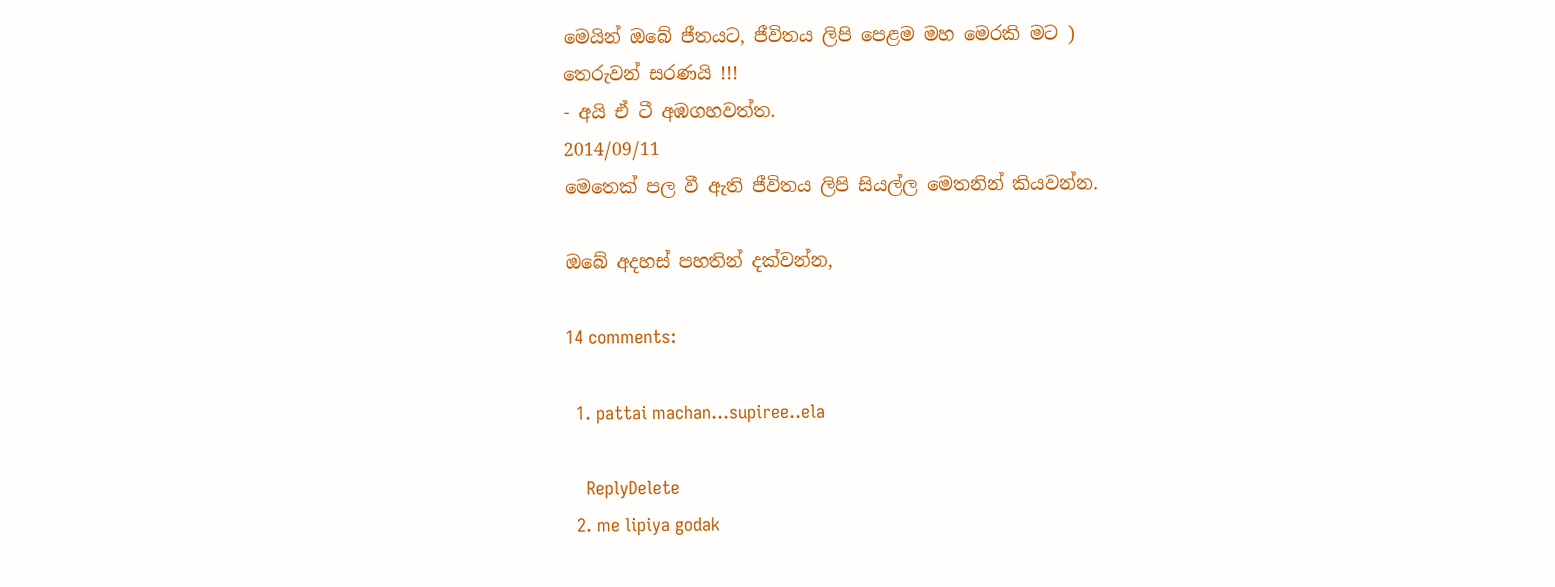මෙයින් ඔබේ ජීතයට, ජීවිතය ලිපි පෙළම මහ මෙරකි මට )
තෙරුවන් සරණයි !!!
- අයි ඒ ටී අඹගහවත්ත.
2014/09/11
මෙතෙක් පල වී ඇති ජීවිතය ලිපි සියල්ල මෙතනින් කියවන්න.

ඔබේ අදහස් පහතින් දක්වන්න,

14 comments:

  1. pattai machan...supiree..ela

    ReplyDelete
  2. me lipiya godak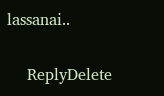lassanai..

    ReplyDelete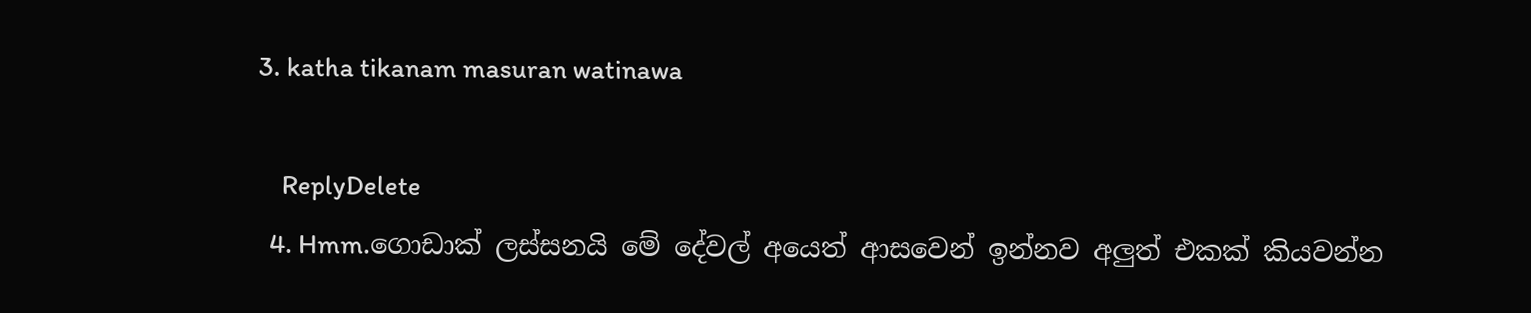3. katha tikanam masuran watinawa

    ReplyDelete
  4. Hmm.ගොඩාක් ලස්සනයි මේ දේවල් අයෙත් ආසවෙන් ඉන්නව අලුත් එකක් කියවන්න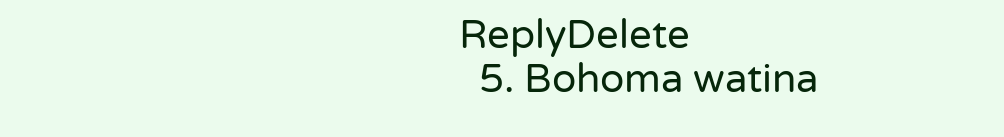ReplyDelete
  5. Bohoma watina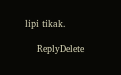lipi tikak.

    ReplyDelete